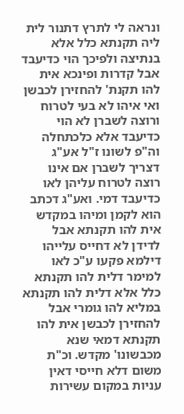ונראה לי לתרץ דתנור לית ליה תקנתא כלל אלא בנתיצה ולפיכך הוי כדיעבד אבל קדרות ופינכא אית להו תקנת' להחזירן לכבשן ואי איהו לא בעי לטרוח ורוצה לשברן לא הוי כדיעבד אלא כלכתחלה וה"פ לשונו ז"ל אע"ג דצריך לשברן אם אינו רוצה לטרוח עליהן לאו כדיעבד דמי. ואע"ג דכתב הוא לקמן ומיהו במקדש אית להו תקנתא אבל לדידן לא דחייס עלייהו דילמא פקעו ע"כ לאו למימר דלית להו תקנתא כלל אלא דלית להו תקנתא במליא להו גומרי אבל להחזירן לכבשן אית להו תקנתא דמאי שנא מכבשונו' מקדש. וכ"ת משום דלא חייסי דאין עניות במקום עשירות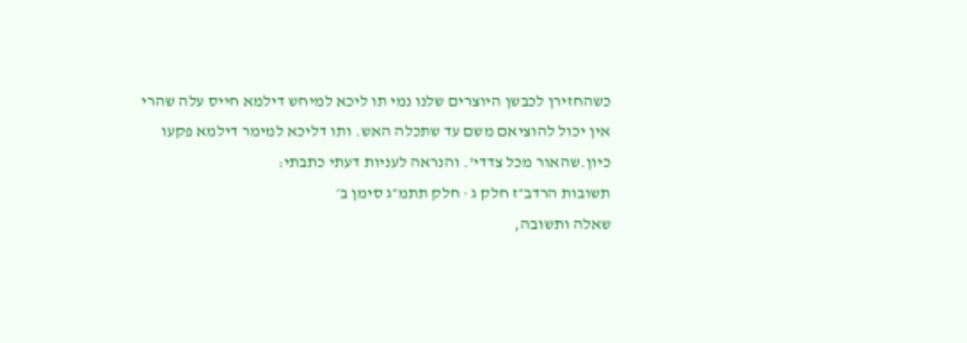כשהחזירן לכבשן היוצרים שלנו נמי תו ליכא למיחש דילמא חייס עלה שהרי אין יכול להוציאם משם עד שתכלה האש. ותו דליכא למימר דילמא פקעו כיון.שהאור מכל צדדי'. והנראה לעניות דעתי כתבתי:
תשובות הרדב״ז חלק ג · חלק תתמ״ג סימן ב׳
שאלה ותשובה,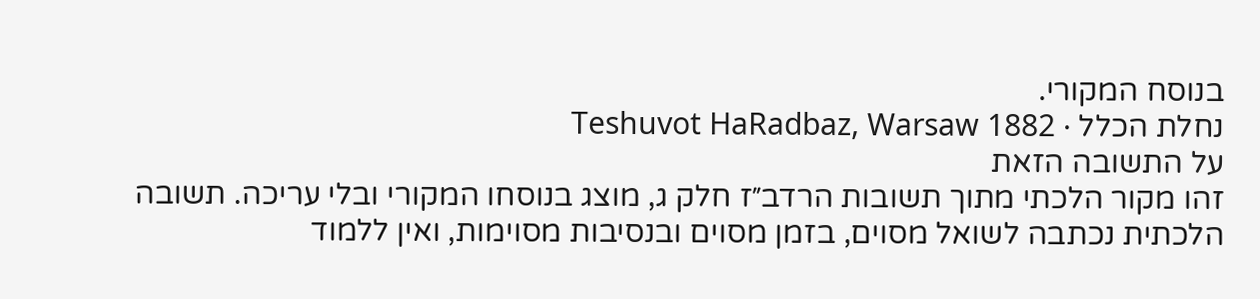בנוסח המקורי.
נחלת הכלל · Teshuvot HaRadbaz, Warsaw 1882
על התשובה הזאת
זהו מקור הלכתי מתוך תשובות הרדב״ז חלק ג, מוצג בנוסחו המקורי ובלי עריכה. תשובה הלכתית נכתבה לשואל מסוים, בזמן מסוים ובנסיבות מסוימות, ואין ללמוד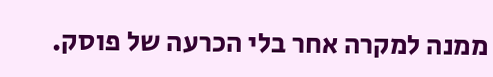ממנה למקרה אחר בלי הכרעה של פוסק.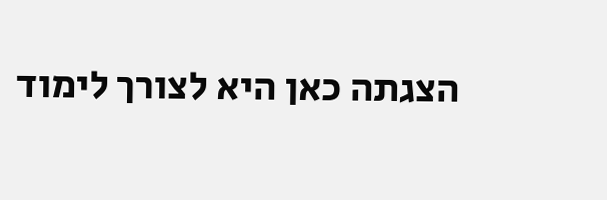הצגתה כאן היא לצורך לימוד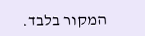המקור בלבד.